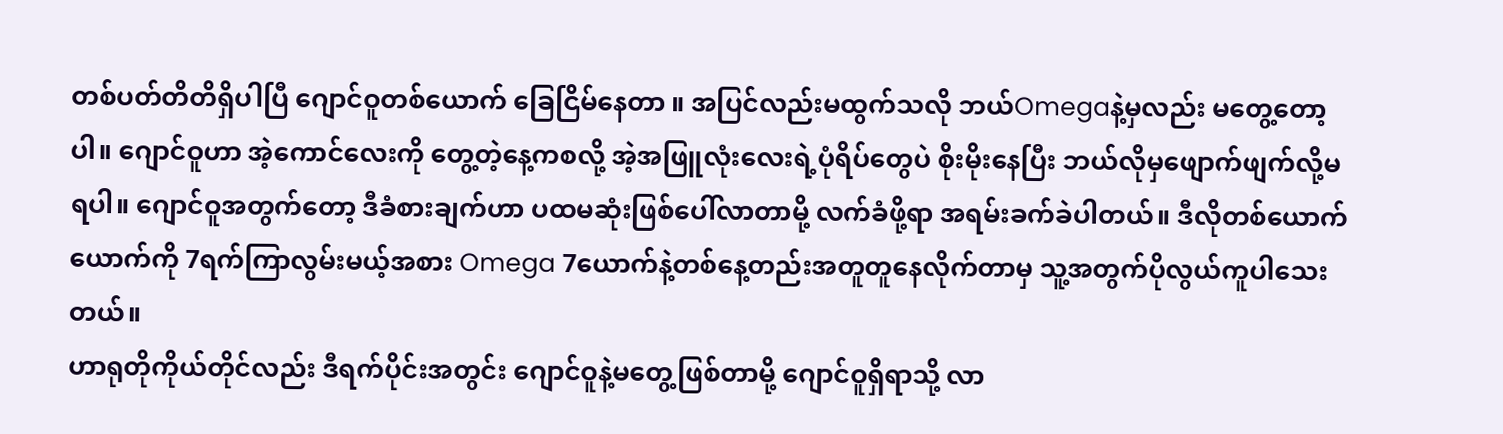တစ်ပတ်တိတိရှိပါပြီ ဂျောင်ဝူတစ်ယောက် ခြေငြိမ်နေတာ ။ အပြင်လည်းမထွက်သလို ဘယ်Omegaနဲ့မှလည်း မတွေ့တော့ပါ။ ဂျောင်ဝူဟာ အဲ့ကောင်လေးကို တွေ့တဲ့နေ့ကစလို့ အဲ့အဖြူလုံးလေးရဲ့ပုံရိပ်တွေပဲ စိုးမိုးနေပြီး ဘယ်လိုမှဖျောက်ဖျက်လို့မရပါ။ ဂျောင်ဝူအတွက်တော့ ဒီခံစားချက်ဟာ ပထမဆုံးဖြစ်ပေါ်လာတာမို့ လက်ခံဖို့ရာ အရမ်းခက်ခဲပါတယ်။ ဒီလိုတစ်ယောက်ယောက်ကို 7ရက်ကြာလွမ်းမယ့်အစား Omega 7ယောက်နဲ့တစ်နေ့တည်းအတူတူနေလိုက်တာမှ သူ့အတွက်ပိုလွယ်ကူပါသေးတယ်။
ဟာရုတိုကိုယ်တိုင်လည်း ဒီရက်ပိုင်းအတွင်း ဂျောင်ဝူနဲ့မတွေ့ဖြစ်တာမို့ ဂျောင်ဝူရှိရာသို့ လာ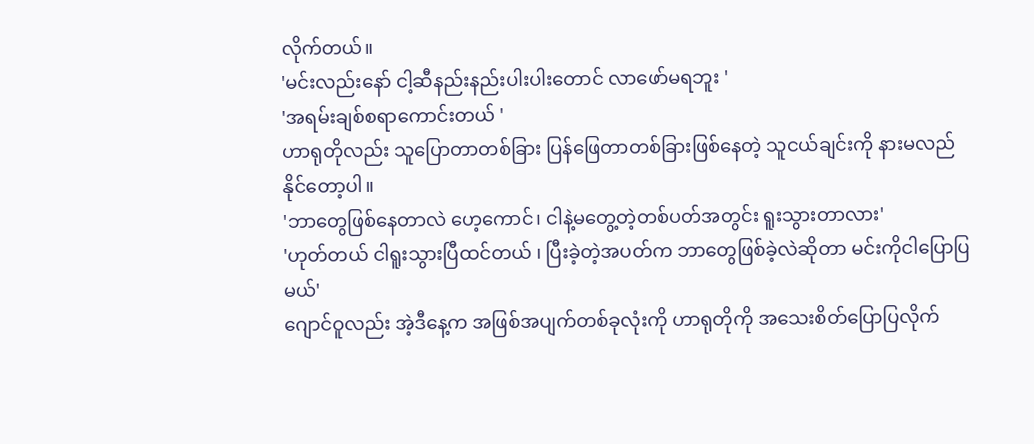လိုက်တယ်။
'မင်းလည်းနော် ငါ့ဆီနည်းနည်းပါးပါးတောင် လာဖော်မရဘူး '
'အရမ်းချစ်စရာကောင်းတယ် '
ဟာရုတိုလည်း သူပြောတာတစ်ခြား ပြန်ဖြေတာတစ်ခြားဖြစ်နေတဲ့ သူငယ်ချင်းကို နားမလည်နိုင်တော့ပါ။
'ဘာတွေဖြစ်နေတာလဲ ဟေ့ကောင်၊ ငါနဲ့မတွေ့တဲ့တစ်ပတ်အတွင်း ရူးသွားတာလား'
'ဟုတ်တယ် ငါရူးသွားပြီထင်တယ် ၊ ပြီးခဲ့တဲ့အပတ်က ဘာတွေဖြစ်ခဲ့လဲဆိုတာ မင်းကိုငါပြောပြမယ်'
ဂျောင်ဝူလည်း အဲ့ဒီနေ့က အဖြစ်အပျက်တစ်ခုလုံးကို ဟာရုတိုကို အသေးစိတ်ပြောပြလိုက်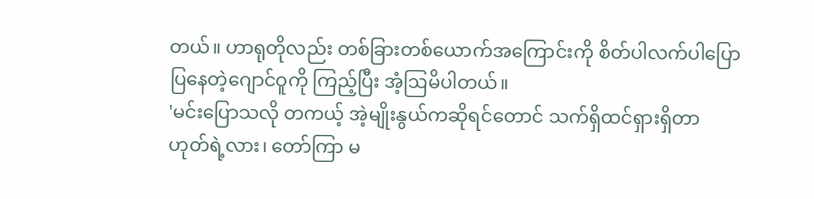တယ်။ ဟာရုတိုလည်း တစ်ခြားတစ်ယောက်အကြောင်းကို စိတ်ပါလက်ပါပြောပြနေတဲ့ဂျောင်ဝူကို ကြည့်ပြီး အံ့ဩမိပါတယ်။
'မင်းပြောသလို တကယ့် အဲ့မျိုးနွယ်ကဆိုရင်တောင် သက်ရှိထင်ရှားရှိတာ ဟုတ်ရဲ့လား၊ တော်ကြာ မ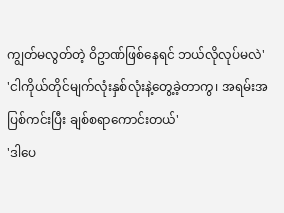ကျွတ်မလွတ်တဲ့ ဝိဥာဏ်ဖြစ်နေရင် ဘယ်လိုလုပ်မလဲ'
'ငါကိုယ်တိုင်မျက်လုံးနှစ်လုံးနဲ့တွေ့ခဲ့တာကွ၊ အရမ်းအပြစ်ကင်းပြီး ချစ်စရာကောင်းတယ်'
'ဒါပေ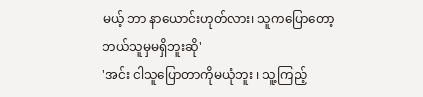မယ့် ဘာ နာယောင်းဟုတ်လား၊ သူကပြောတော့ ဘယ်သူမှမရှိဘူးဆို'
'အင်း ငါသူပြောတာကိုမယုံဘူး ၊ သူ့ကြည့်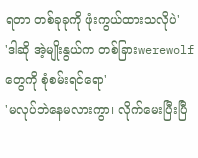ရတာ တစ်ခုခုကို ဖုံးကွယ်ထားသလိုပဲ'
'ဒါဆို အဲ့မျိုးနွယ်က တစ်ခြားwerewolfတွေကို စုံစမ်းရင်ရော'
'မလုပ်ဘဲနေမလားကွာ၊ လိုက်မေးပြီးပြီ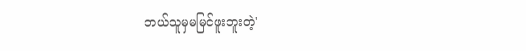ဘယ်သူမှမမြင်ဖူးဘူးတဲ့'